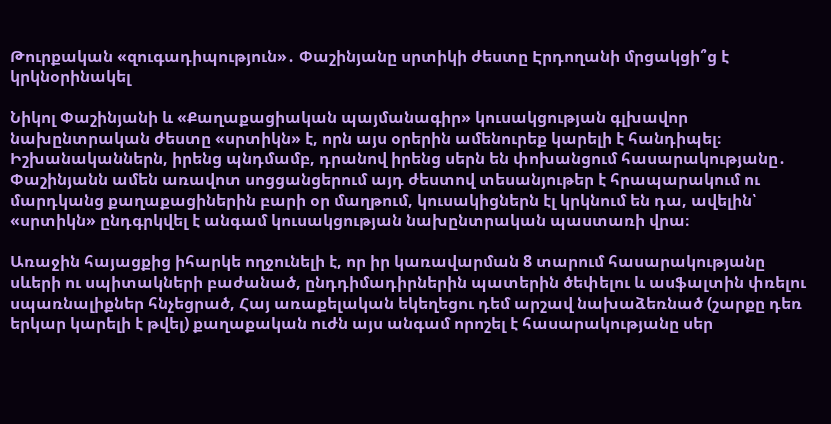Թուրքական «զուգադիպություն»․ Փաշինյանը սրտիկի ժեստը Էրդողանի մրցակցի՞ց է կրկնօրինակել

Նիկոլ Փաշինյանի և «Քաղաքացիական պայմանագիր» կուսակցության գլխավոր նախընտրական ժեստը «սրտիկն» է, որն այս օրերին ամենուրեք կարելի է հանդիպել։ Իշխանականներն, իրենց պնդմամբ, դրանով իրենց սերն են փոխանցում հասարակությանը․ Փաշինյանն ամեն առավոտ սոցցանցերում այդ ժեստով տեսանյութեր է հրապարակում ու մարդկանց քաղաքացիներին բարի օր մաղթում, կուսակիցներն էլ կրկնում են դա, ավելին՝ «սրտիկն» ընդգրկվել է անգամ կուսակցության նախընտրական պաստառի վրա։

Առաջին հայացքից իհարկե ողջունելի է, որ իր կառավարման 8 տարում հասարակությանը սևերի ու սպիտակների բաժանած, ընդդիմադիրներին պատերին ծեփելու և ասֆալտին փռելու սպառնալիքներ հնչեցրած, Հայ առաքելական եկեղեցու դեմ արշավ նախաձեռնած (շարքը դեռ երկար կարելի է թվել) քաղաքական ուժն այս անգամ որոշել է հասարակությանը սեր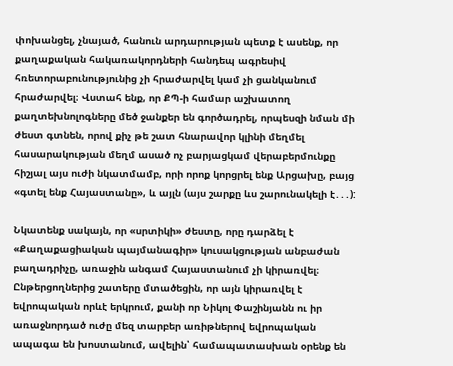փոխանցել, չնայած, հանուն արդարության պետք է ասենք, որ քաղաքական հակառակորդների հանդեպ ագրեսիվ հռետորաբունությունից չի հրաժարվել կամ չի ցանկանում հրաժարվել։ Վստահ ենք, որ ՔՊ-ի համար աշխատող քաղտեխնոլոգները մեծ ջանքեր են գործադրել, որպեսզի նման մի ժեստ գտնեն, որով քիչ թե շատ հնարավոր կլինի մեղմել հասարակության մեղմ ասած ոչ բարյացկամ վերաբերմունքը հիշյալ այս ուժի նկատմամբ, որի որոք կորցրել ենք Արցախը, բայց «գտել ենք Հայաստանը», և այլն (այս շարքը ևս շարունակելի է․․․):

Նկատենք սակայն, որ «սրտիկի» ժեստը, որը դարձել է «Քաղաքացիական պայմանագիր» կուսակցության անբաժան բաղադրիչը, առաջին անգամ Հայաստանում չի կիրառվել։ Ընթերցողներից շատերը մտածեցին, որ այն կիրառվել է եվրոպական որևէ երկրում, քանի որ Նիկոլ Փաշինյանն ու իր առաջնորդած ուժը մեզ տարբեր առիթներով եվրոպական ապագա են խոստանում, ավելին՝ համապատասխան օրենք են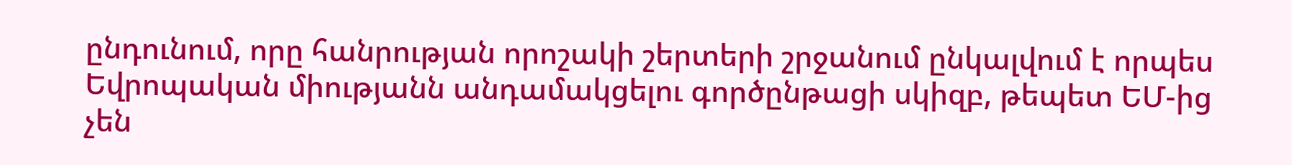ընդունում, որը հանրության որոշակի շերտերի շրջանում ընկալվում է որպես Եվրոպական միությանն անդամակցելու գործընթացի սկիզբ, թեպետ ԵՄ-ից չեն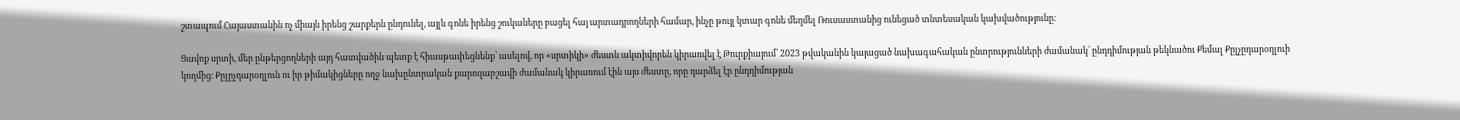շտապում Հայաստանին ոչ միայն իրենց շարքերն ընդունել, այլև գոնե իրենց շուկաները բացել հայ արտադրողների համար, ինչը թույլ կտար գոնե մեղմել Ռուսաստանից ունեցած տնտեսական կախվածությունը։

Ցավոք սրտի, մեր ընթերցողների այդ հատվածին պետք է հիասթափեցնենք՝ ասելով, որ «սրտիկի» ժեստն ակտիվորեն կիրառվել է Թուրքիայում՝ 2023 թվականին կայացած նախագահական ընտրությունների ժամանակ՝ ընդդիմության թեկնածու Քեմալ Քըլչըդարօղլուի կողմից։ Քըլըչդարօղլուն ու իր թիմակիցները ողջ նախընտրական քարոզարշավի ժամանակ կիրառում էին այս ժեստը, որը դարձել էր ընդդիմության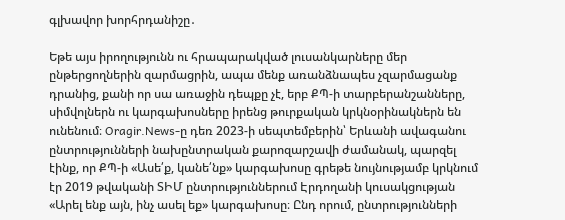գլխավոր խորհրդանիշը․

Եթե այս իրողությունն ու հրապարակված լուսանկարները մեր ընթերցողներին զարմացրին, ապա մենք առանձնապես չզարմացանք դրանից, քանի որ սա առաջին դեպքը չէ, երբ ՔՊ-ի տարբերանշանները, սիմվոլներն ու կարգախոսները իրենց թուրքական կրկնօրինակներն են ունենում։ Oragir.News-ը դեռ 2023-ի սեպտեմբերին՝ Երևանի ավագանու ընտրությունների նախընտրական քարոզարշավի ժամանակ, պարզել էինք, որ ՔՊ-ի «Ասե՛ք, կանե՛նք» կարգախոսը գրեթե նույնությամբ կրկնում էր 2019 թվականի ՏԻՄ ընտրություններում Էրդողանի կուսակցության «Արել ենք այն, ինչ ասել եք» կարգախոսը։ Ընդ որում, ընտրությունների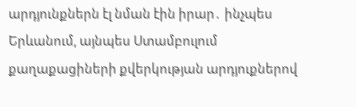արդյունքներն էլ նման էին իրար․ ինչպես Երևանում, այնպես Ստամբուլում քաղաքացիների քվերկության արդյուքներով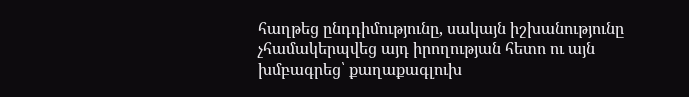հաղթեց ընդդիմությունը, սակայն իշխանությունը չհամակերպվեց այդ իրողության հետո ու այն խմբագրեց՝ քաղաքագլուխ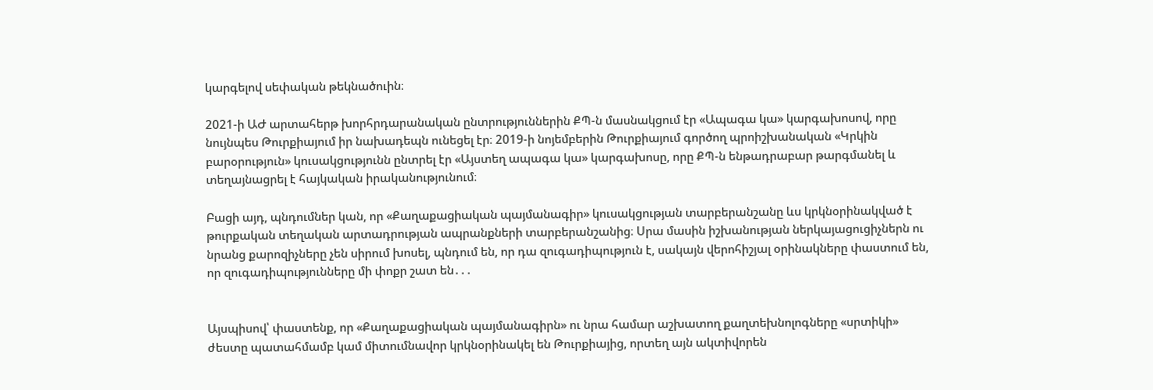կարգելով սեփական թեկնածուին։

2021-ի ԱԺ արտահերթ խորհրդարանական ընտրություններին ՔՊ-ն մասնակցում էր «Ապագա կա» կարգախոսով, որը նույնպես Թուրքիայում իր նախադեպն ունեցել էր։ 2019-ի նոյեմբերին Թուրքիայում գործող պրոիշխանական «Կրկին բարօրություն» կուսակցությունն ընտրել էր «Այստեղ ապագա կա» կարգախոսը, որը ՔՊ-ն ենթադրաբար թարգմանել և տեղայնացրել է հայկական իրականությունում։

Բացի այդ, պնդումներ կան, որ «Քաղաքացիական պայմանագիր» կուսակցության տարբերանշանը ևս կրկնօրինակված է թուրքական տեղական արտադրության ապրանքների տարբերանշանից։ Սրա մասին իշխանության ներկայացուցիչներն ու նրանց քարոզիչները չեն սիրում խոսել, պնդում են, որ դա զուգադիպություն է, սակայն վերոհիշյալ օրինակները փաստում են, որ զուգադիպությունները մի փոքր շատ են․․․


Այսպիսով՝ փաստենք, որ «Քաղաքացիական պայմանագիրն» ու նրա համար աշխատող քաղտեխնոլոգները «սրտիկի» ժեստը պատահմամբ կամ միտումնավոր կրկնօրինակել են Թուրքիայից, որտեղ այն ակտիվորեն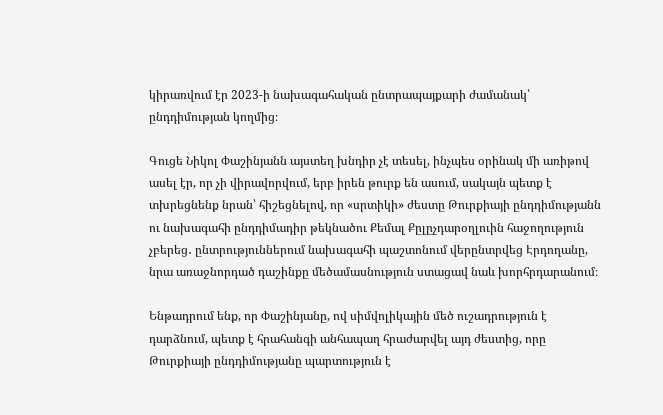կիրառվում էր 2023-ի նախագահական ընտրապայքարի ժամանակ՝ ընդդիմության կողմից։

Գուցե Նիկոլ Փաշինյանն այստեղ խնդիր չէ տեսել, ինչպես օրինակ մի առիթով ասել էր, որ չի վիրավորվում, երբ իրեն թուրք են ասում, սակայն պետք է տխրեցնենք նրան՝ հիշեցնելով, որ «սրտիկի» ժեստը Թուրքիայի ընդդիմությանն ու նախագահի ընդդիմադիր թեկնածու Քեմալ Քըլըչդարօղլուին հաջողություն չբերեց․ ընտրություններում նախագահի պաշտոնում վերընտրվեց Էրդողանը, նրա առաջնորդած դաշինքը մեծամասնություն ստացավ նաև խորհրդարանում։

Ենթադրում ենք, որ Փաշինյանը, ով սիմվոլիկային մեծ ուշադրություն է դարձնում, պետք է հրահանգի անհապաղ հրաժարվել այդ ժեստից, որը Թուրքիայի ընդդիմությանը պարտություն է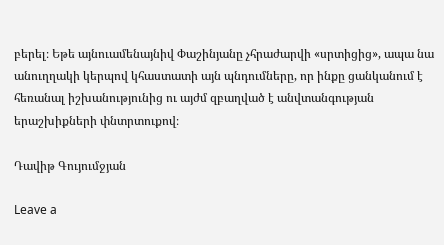բերել։ Եթե այնուամենայնիվ Փաշինյանը չհրաժարվի «սրտիցից», ապա նա անուղղակի կերպով կհաստատի այն պնդումները, որ ինքը ցանկանում է հեռանալ իշխանությունից ու այժմ զբաղված է անվտանգության երաշխիքների փնտրտուքով։

Դավիթ Գույումջյան

Leave a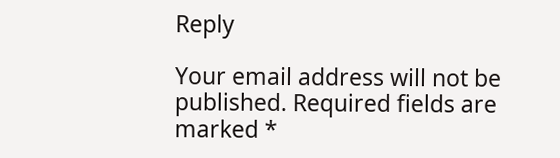Reply

Your email address will not be published. Required fields are marked *